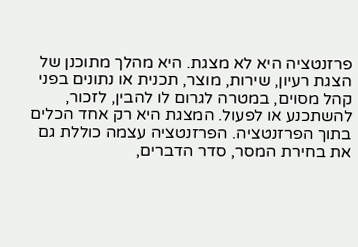פרזנטציה היא לא מצגת. היא מהלך מתוכנן של הצגת רעיון, שירות, מוצר, תכנית או נתונים בפני קהל מסוים, במטרה לגרום לו להבין, לזכור, להשתכנע או לפעול. המצגת היא רק אחד הכלים בתוך הפרזנטציה. הפרזנטציה עצמה כוללת גם את בחירת המסר, סדר הדברים,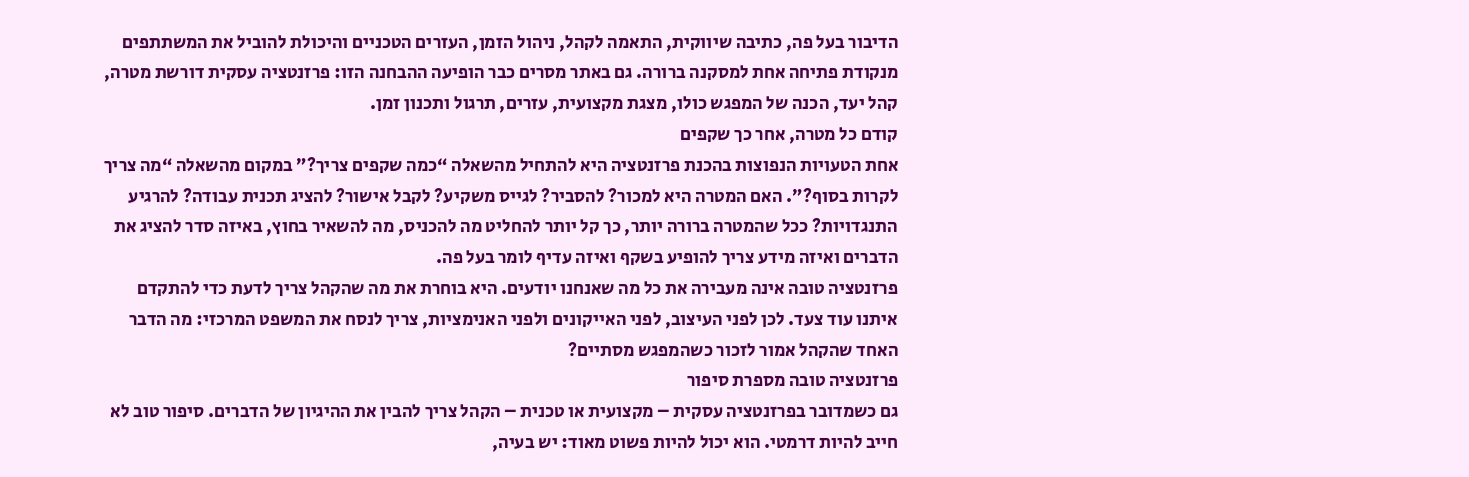הדיבור בעל פה, כתיבה שיווקית, התאמה לקהל, ניהול הזמן, העזרים הטכניים והיכולת להוביל את המשתתפים מנקודת פתיחה אחת למסקנה ברורה. גם באתר מסרים כבר הופיעה ההבחנה הזו: פרזנטציה עסקית דורשת מטרה, קהל יעד, הכנה של המפגש כולו, מצגת מקצועית, עזרים, תרגול ותכנון זמן.
קודם כל מטרה, אחר כך שקפים
אחת הטעויות הנפוצות בהכנת פרזנטציה היא להתחיל מהשאלה “כמה שקפים צריך?” במקום מהשאלה “מה צריך לקרות בסוף?”. האם המטרה היא למכור? להסביר? לגייס משקיע? לקבל אישור? להציג תכנית עבודה? להרגיע התנגדויות? ככל שהמטרה ברורה יותר, כך קל יותר להחליט מה להכניס, מה להשאיר בחוץ, באיזה סדר להציג את הדברים ואיזה מידע צריך להופיע בשקף ואיזה עדיף לומר בעל פה.
פרזנטציה טובה אינה מעבירה את כל מה שאנחנו יודעים. היא בוחרת את מה שהקהל צריך לדעת כדי להתקדם איתנו עוד צעד. לכן לפני העיצוב, לפני האייקונים ולפני האנימציות, צריך לנסח את המשפט המרכזי: מה הדבר האחד שהקהל אמור לזכור כשהמפגש מסתיים?
פרזנטציה טובה מספרת סיפור
גם כשמדובר בפרזנטציה עסקית – מקצועית או טכנית – הקהל צריך להבין את ההיגיון של הדברים. סיפור טוב לא חייב להיות דרמטי. הוא יכול להיות פשוט מאוד: יש בעיה,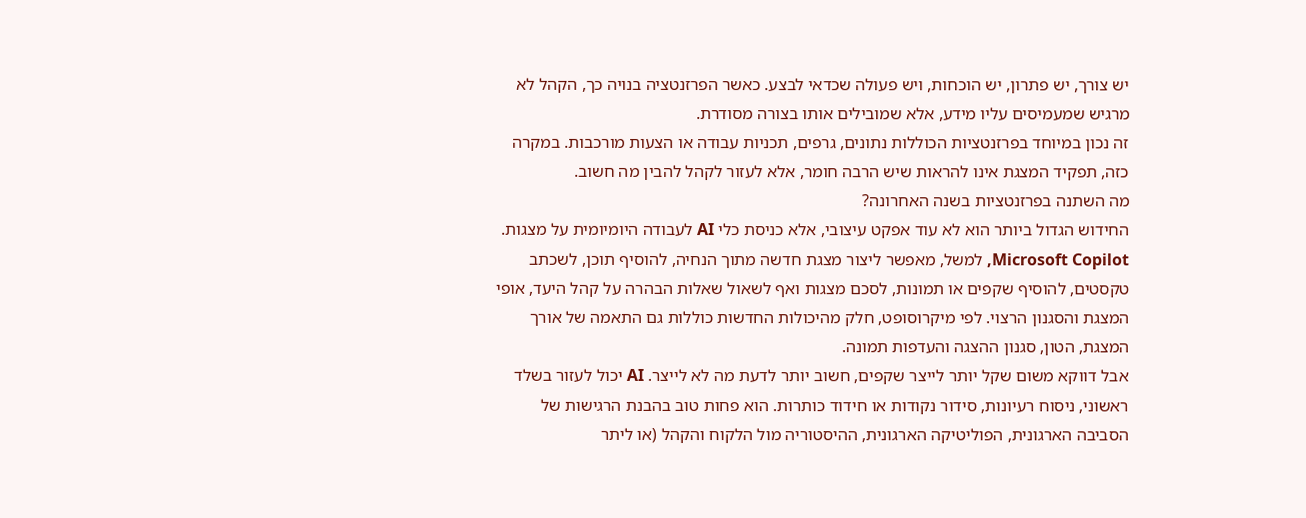יש צורך, יש פתרון, יש הוכחות, ויש פעולה שכדאי לבצע. כאשר הפרזנטציה בנויה כך, הקהל לא מרגיש שמעמיסים עליו מידע, אלא שמובילים אותו בצורה מסודרת.
זה נכון במיוחד בפרזנטציות הכוללות נתונים, גרפים, תכניות עבודה או הצעות מורכבות. במקרה כזה, תפקיד המצגת אינו להראות שיש הרבה חומר, אלא לעזור לקהל להבין מה חשוב.
מה השתנה בפרזנטציות בשנה האחרונה?
החידוש הגדול ביותר הוא לא עוד אפקט עיצובי, אלא כניסת כלי AI לעבודה היומיומית על מצגות. Microsoft Copilot, למשל, מאפשר ליצור מצגת חדשה מתוך הנחיה, להוסיף תוכן, לשכתב טקסטים, להוסיף שקפים או תמונות, לסכם מצגות ואף לשאול שאלות הבהרה על קהל היעד, אופי המצגת והסגנון הרצוי. לפי מיקרוסופט, חלק מהיכולות החדשות כוללות גם התאמה של אורך המצגת, הטון, סגנון ההצגה והעדפות תמונה.
אבל דווקא משום שקל יותר לייצר שקפים, חשוב יותר לדעת מה לא לייצר. AI יכול לעזור בשלד ראשוני, ניסוח רעיונות, סידור נקודות או חידוד כותרות. הוא פחות טוב בהבנת הרגישות של הסביבה הארגונית, הפוליטיקה הארגונית, ההיסטוריה מול הלקוח והקהל (או ליתר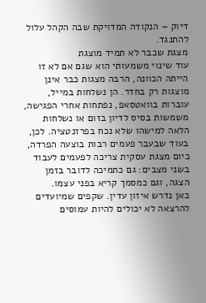דיוק – הנקודה המדויקת שבה הקהל עלול להתנגד.
מצגת שכבר לא תמיד מוצגת
עוד שינוי משמעותי הוא שגם אם לא זו הייתה הכוונה, הרבה מצגות כבר אינן מוצגות רק בחדר. הן נשלחות במייל, עוברות בוואטסאפ, נפתחות אחרי הפגישה, משמשות בסיס לדיון בזום או נשלחות הלאה למישהו שלא נכח בפרזנטציה. לכן, בעוד שבעבר פעמים רבות בוצעה הפרדה, כיום מצגת עסקית צריכה לפעמים לעבוד בשני מצבים: גם כתמיכה לדובר בזמן הצגה, וגם כמסמך קריא בפני עצמו.
כאן נדרש איזון עדין. שקפים שמיועדים להרצאה לא יכולים להיות עמוסים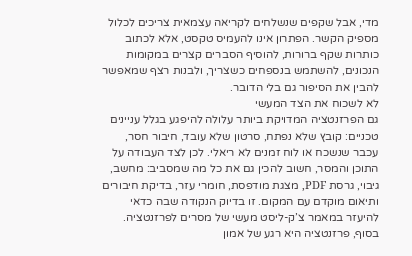מדי, אבל שקפים שנשלחים לקריאה עצמאית צריכים לכלול מספיק הקשר. הפתרון אינו להעמיס טקסט, אלא לכתוב כותרות שקף ברורות, להוסיף הסברים קצרים במקומות הנכונים, להשתמש בנספחים כשצריך, ולבנות רצף שמאפשר להבין את הסיפור גם בלי הדובר.
לא לשכוח את הצד המעשי
גם הפרזנטציה המדויקת ביותר עלולה להיפגע בגלל עניינים טכניים: קובץ שלא נפתח, סרטון שלא עובד, חיבור חסר, עכבר שנשכח או לוח זמנים לא ריאלי. לכן לצד העבודה על התוכן והמסר, חשוב להכין גם את כל מה שמסביב: מחשב, גיבוי, גרסת PDF, מצגת מודפסת, חומרי עזר, בדיקת חיבורים ותיאום מוקדם עם המקום. זו בדיוק הנקודה שבה כדאי להיעזר במאמר צ’ק-ליסט מעשי של מסרים לפרזנטציה.
בסוף, פרזנטציה היא רגע של אמון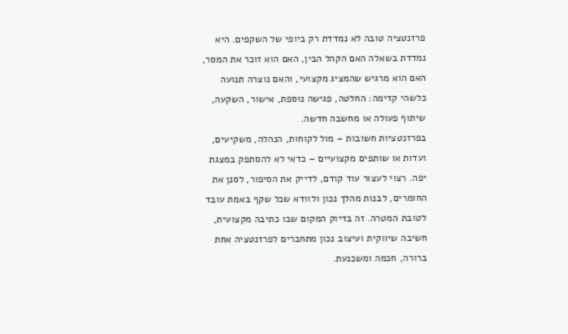פרזנטציה טובה לא נמדדת רק ביופי של השקפים. היא נמדדת בשאלה האם הקהל הבין, האם הוא זוכר את המסר, האם הוא מרגיש שהמציג מקצועי, והאם נוצרה תנועה כלשהי קדימה: החלטה, פגישה נוספת, אישור, השקעה, שיתוף פעולה או מחשבה חדשה.
בפרזנטציות חשובות – מול לקוחות, הנהלה, משקיעים, ועדות או שותפים מקצועיים – כדאי לא להסתפק במצגת יפה. רצוי לעצור עוד קודם, לדייק את הסיפור, לסנן את החומרים, לבנות מהלך נכון ולוודא שכל שקף באמת עובד לטובת המטרה. זה בדיוק המקום שבו כתיבה מקצועית, חשיבה שיווקית ועיצוב נכון מתחברים לפרזנטציה אחת ברורה, חכמה ומשכנעת.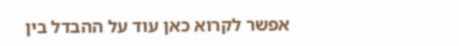אפשר לקרוא כאן עוד על ההבדל בין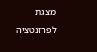מצגת לפרזנטציה